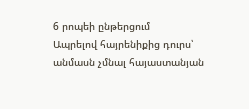6 րոպեի ընթերցում
Ապրելով հայրենիքից դուրս՝ անմասն չմնալ հայաստանյան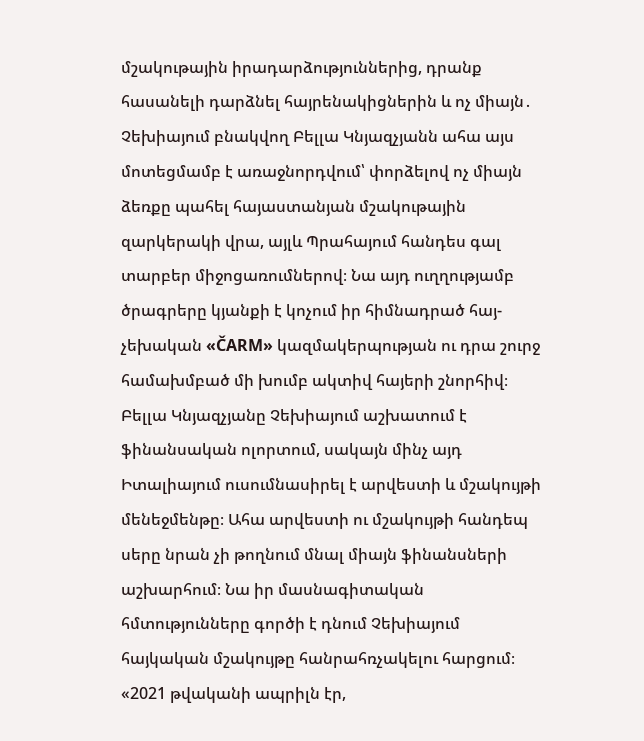մշակութային իրադարձություններից, դրանք հասանելի դարձնել հայրենակիցներին և ոչ միայն․ Չեխիայում բնակվող Բելլա Կնյազչյանն ահա այս մոտեցմամբ է առաջնորդվում՝ փորձելով ոչ միայն ձեռքը պահել հայաստանյան մշակութային զարկերակի վրա, այլև Պրահայում հանդես գալ տարբեր միջոցառումներով։ Նա այդ ուղղությամբ ծրագրերը կյանքի է կոչում իր հիմնադրած հայ-չեխական «ČARM» կազմակերպության ու դրա շուրջ համախմբած մի խումբ ակտիվ հայերի շնորհիվ։
Բելլա Կնյազչյանը Չեխիայում աշխատում է ֆինանսական ոլորտում, սակայն մինչ այդ Իտալիայում ուսումնասիրել է արվեստի և մշակույթի մենեջմենթը։ Ահա արվեստի ու մշակույթի հանդեպ սերը նրան չի թողնում մնալ միայն ֆինանսների աշխարհում։ Նա իր մասնագիտական հմտությունները գործի է դնում Չեխիայում հայկական մշակույթը հանրահռչակելու հարցում։
«2021 թվականի ապրիլն էր,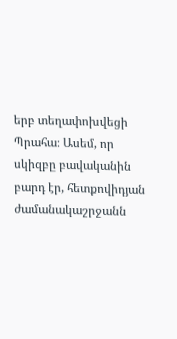երբ տեղափոխվեցի Պրահա։ Ասեմ, որ սկիզբը բավականին բարդ էր, հետքովիդյան ժամանակաշրջանն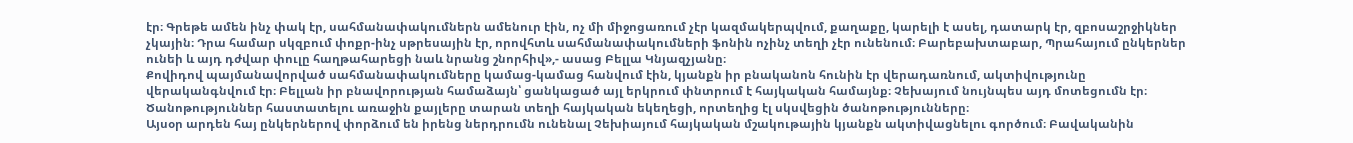էր։ Գրեթե ամեն ինչ փակ էր, սահմանափակումներն ամենուր էին, ոչ մի միջոցառում չէր կազմակերպվում, քաղաքը, կարելի է ասել, դատարկ էր, զբոսաշրջիկներ չկային։ Դրա համար սկզբում փոքր-ինչ սթրեսային էր, որովհտև սահմանափակումների ֆոնին ոչինչ տեղի չէր ունենում։ Բարեբախտաբար, Պրահայում ընկերներ ունեի և այդ դժվար փուլը հաղթահարեցի նաև նրանց շնորհիվ»,- ասաց Բելլա Կնյազչյանը։
Քովիդով պայմանավորված սահմանափակումները կամաց-կամաց հանվում էին, կյանքն իր բնականոն հունին էր վերադառնում, ակտիվությունը վերականգնվում էր։ Բելլան իր բնավորության համաձայն՝ ցանկացած այլ երկրում փնտրում է հայկական համայնք։ Չեխայում նույնպես այդ մոտեցումն էր։ Ծանոթություններ հաստատելու առաջին քայլերը տարան տեղի հայկական եկեղեցի, որտեղից էլ սկսվեցին ծանոթությունները։
Այսօր արդեն հայ ընկերներով փորձում են իրենց ներդրումն ունենալ Չեխիայում հայկական մշակութային կյանքն ակտիվացնելու գործում։ Բավականին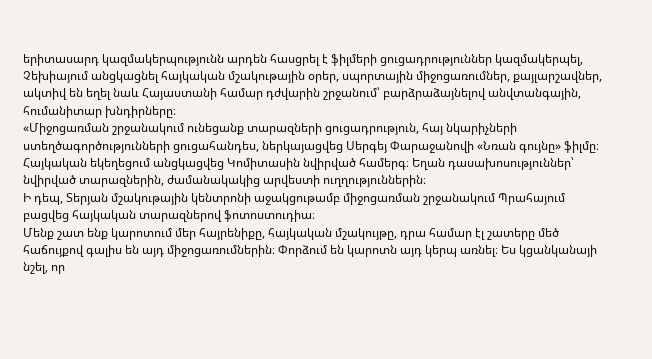երիտասարդ կազմակերպությունն արդեն հասցրել է ֆիլմերի ցուցադրություններ կազմակերպել, Չեխիայում անցկացնել հայկական մշակութային օրեր, սպորտային միջոցառումներ, քայլարշավներ, ակտիվ են եղել նաև Հայաստանի համար դժվարին շրջանում՝ բարձրաձայնելով անվտանգային, հումանիտար խնդիրները։
«Միջոցառման շրջանակում ունեցանք տարազների ցուցադրություն, հայ նկարիչների ստեղծագործությունների ցուցահանդես, ներկայացվեց Սերգեյ Փարաջանովի «Նռան գույնը» ֆիլմը։ Հայկական եկեղեցում անցկացվեց Կոմիտասին նվիրված համերգ։ Եղան դասախոսություններ՝ նվիրված տարազներին, ժամանակակից արվեստի ուղղություններին։
Ի դեպ, Տերյան մշակութային կենտրոնի աջակցութամբ միջոցառման շրջանակում Պրահայում բացվեց հայկական տարազներով ֆոտոստուդիա։
Մենք շատ ենք կարոտում մեր հայրենիքը, հայկական մշակույթը, դրա համար էլ շատերը մեծ հաճույքով գալիս են այդ միջոցառումներին։ Փորձում են կարոտն այդ կերպ առնել։ Ես կցանկանայի նշել, որ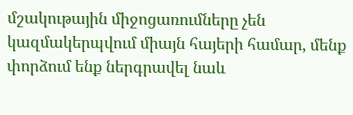մշակութային միջոցառումները չեն կազմակերպվում միայն հայերի համար, մենք փորձում ենք ներգրավել նաև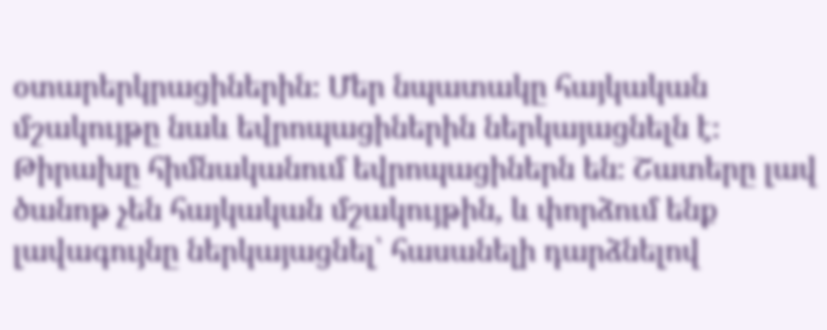օտարերկրացիներին։ Մեր նպատակը հայկական մշակույթը նաև եվրոպացիներին ներկայացնելն է։ Թիրախը հիմնականում եվրոպացիներն են։ Շատերը լավ ծանոթ չեն հայկական մշակույթին, և փորձում ենք լավագույնը ներկայացնել՝ հասանելի դարձնելով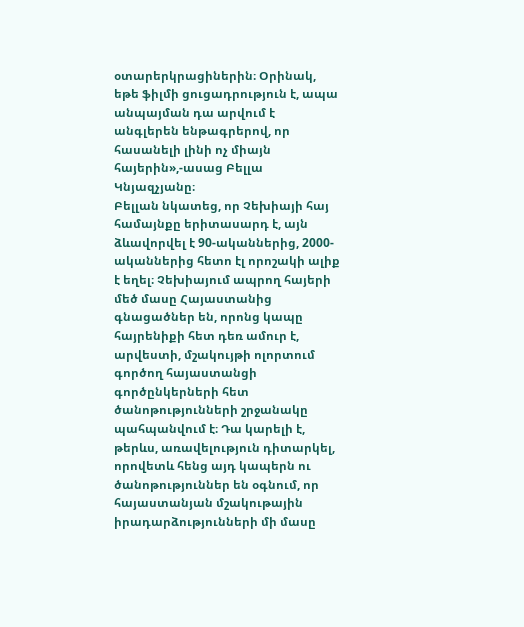օտարերկրացիներին։ Օրինակ, եթե ֆիլմի ցուցադրություն է, ապա անպայման դա արվում է անգլերեն ենթագրերով, որ հասանելի լինի ոչ միայն հայերին»,-ասաց Բելլա Կնյազչյանը։
Բելլան նկատեց, որ Չեխիայի հայ համայնքը երիտասարդ է, այն ձևավորվել է 90-ականներից, 2000-ականներից հետո էլ որոշակի ալիք է եղել։ Չեխիայում ապրող հայերի մեծ մասը Հայաստանից գնացածներ են, որոնց կապը հայրենիքի հետ դեռ ամուր է, արվեստի, մշակույթի ոլորտում գործող հայաստանցի գործընկերների հետ ծանոթությունների շրջանակը պահպանվում է։ Դա կարելի է, թերևս, առավելություն դիտարկել, որովետև հենց այդ կապերն ու ծանոթություններ են օգնում, որ հայաստանյան մշակութային իրադարձությունների մի մասը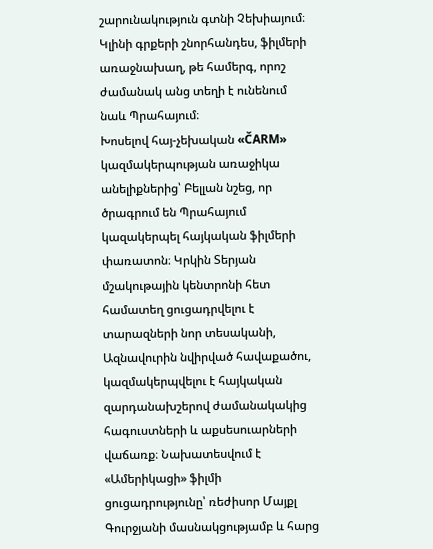շարունակություն գտնի Չեխիայում։ Կլինի գրքերի շնորհանդես, ֆիլմերի առաջնախաղ, թե համերգ, որոշ ժամանակ անց տեղի է ունենում նաև Պրահայում։
Խոսելով հայ-չեխական «ČARM» կազմակերպության առաջիկա անելիքներից՝ Բելլան նշեց, որ ծրագրում են Պրահայում կազակերպել հայկական ֆիլմերի փառատոն։ Կրկին Տերյան մշակութային կենտրոնի հետ համատեղ ցուցադրվելու է տարազների նոր տեսականի, Ազնավուրին նվիրված հավաքածու, կազմակերպվելու է հայկական զարդանախշերով ժամանակակից հագուստների և աքսեսուարների վաճառք։ Նախատեսվում է «Ամերիկացի» ֆիլմի ցուցադրությունը՝ ռեժիսոր Մայքլ Գուրջյանի մասնակցությամբ և հարց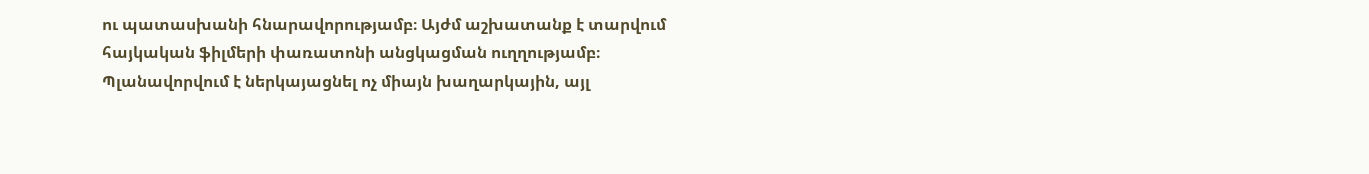ու պատասխանի հնարավորությամբ։ Այժմ աշխատանք է տարվում հայկական ֆիլմերի փառատոնի անցկացման ուղղությամբ։ Պլանավորվում է ներկայացնել ոչ միայն խաղարկային, այլ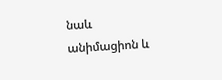նաև անիմացիոն և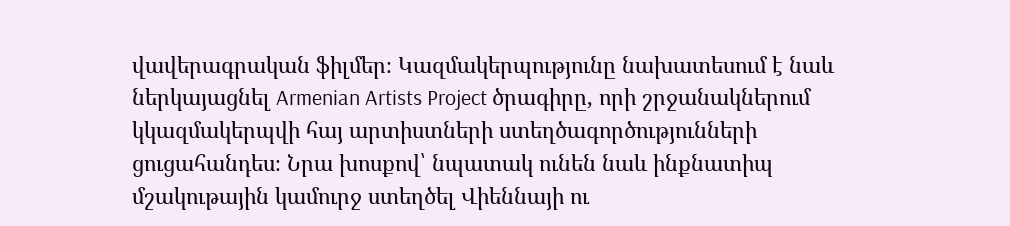վավերագրական ֆիլմեր։ Կազմակերպությունը նախատեսում է նաև ներկայացնել Armenian Artists Project ծրագիրը, որի շրջանակներում կկազմակերպվի հայ արտիստների ստեղծագործությունների ցուցահանդես։ Նրա խոսքով՝ նպատակ ունեն նաև ինքնատիպ մշակութային կամուրջ ստեղծել Վիեննայի ու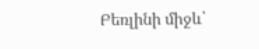Բեռլինի միջև՝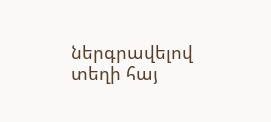ներգրավելով տեղի հայ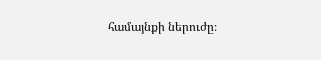համայնքի ներուժը։